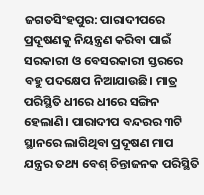ଜଗତସିଂହପୁର: ପାରାଦୀପରେ ପ୍ରଦୂଷଣକୁ ନିୟନ୍ତ୍ରଣ କରିବା ପାଇଁ ସରକାରୀ ଓ ବେସରକାରୀ ସ୍ତରରେ ବହୁ ପଦକ୍ଷେପ ନିଆଯାଉଛି। ମାତ୍ର ପରିସ୍ଥିତି ଧୀରେ ଧୀରେ ସଙ୍ଗିନ ହେଲାଣି। ପାରାଦୀପ ବନ୍ଦରର ୩ଟି ସ୍ଥାନରେ ଲାଗିଥିବା ପ୍ରଦୂଷଣ ମାପ ଯନ୍ତ୍ରର ତଥ୍ୟ ବେଶ୍ ଚିନ୍ତାଜନକ ପରିସ୍ଥିତି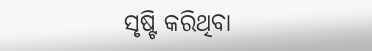ସୃଷ୍ଟି କରିଥିବା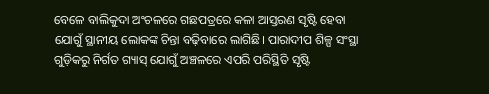ବେଳେ ବାଲିକୁଦା ଅଂଚଳରେ ଗଛପତ୍ରରେ କଳା ଆସ୍ତରଣ ସୃଷ୍ଟି ହେବା ଯୋଗୁଁ ସ୍ଥାନୀୟ ଲୋକଙ୍କ ଚିନ୍ତା ବଢ଼ିବାରେ ଲାଗିଛି। ପାରାଦୀପ ଶିଳ୍ପ ସଂସ୍ଥା ଗୁଡ଼ିକରୁ ନିର୍ଗତ ଗ୍ୟାସ୍ ଯୋଗୁଁ ଅଞ୍ଚଳରେ ଏପରି ପରିସ୍ଥିତି ସୃଷ୍ଟି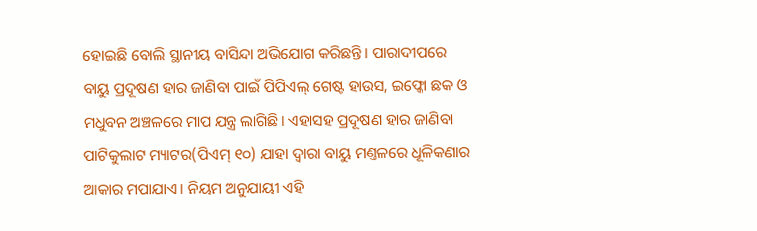ହୋଇଛି ବୋଲି ସ୍ଥାନୀୟ ବାସିନ୍ଦା ଅଭିଯୋଗ କରିଛନ୍ତି। ପାରାଦୀପରେ ବାୟୁ ପ୍ରଦୂଷଣ ହାର ଜାଣିବା ପାଇଁ ପିପିଏଲ୍ ଗେଷ୍ଟ ହାଉସ, ଇଫ୍କୋ ଛକ ଓ ମଧୁବନ ଅଞ୍ଚଳରେ ମାପ ଯନ୍ତ୍ର ଲାଗିଛି। ଏହାସହ ପ୍ରଦୂଷଣ ହାର ଜାଣିବା ପାଟିକୁଲାଟ ମ୍ୟାଟର(ପିଏମ୍ ୧୦) ଯାହା ଦ୍ବାରା ବାୟୁ ମଣ୍ତଳରେ ଧୂଳିକଣାର ଆକାର ମପାଯାଏ। ନିୟମ ଅନୁଯାୟୀ ଏହି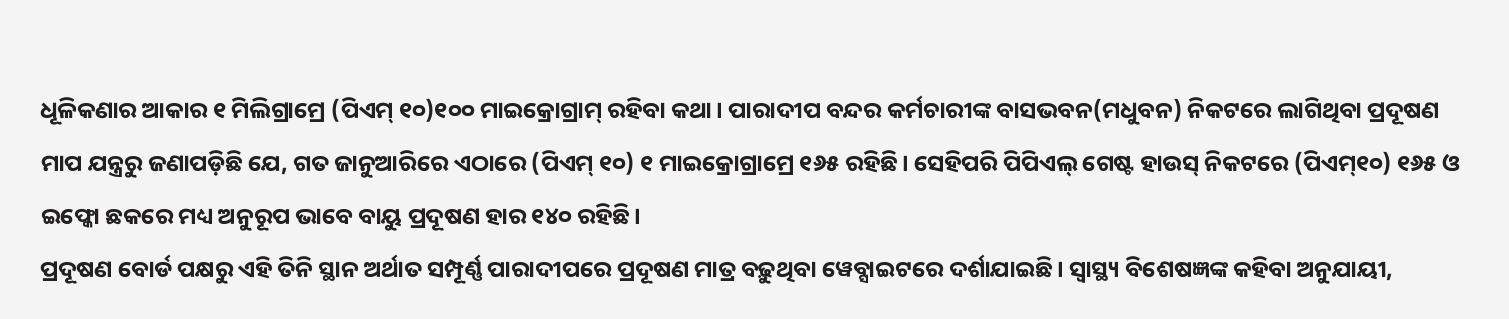ଧୂଳିକଣାର ଆକାର ୧ ମିଲିଗ୍ରାମ୍ରେ (ପିଏମ୍ ୧୦)୧୦୦ ମାଇକ୍ରୋଗ୍ରାମ୍ ରହିବା କଥା। ପାରାଦୀପ ବନ୍ଦର କର୍ମଚାରୀଙ୍କ ବାସଭବନ(ମଧୁବନ) ନିକଟରେ ଲାଗିଥିବା ପ୍ରଦୂଷଣ ମାପ ଯନ୍ତ୍ରରୁ ଜଣାପଡ଼ିଛି ଯେ, ଗତ ଜାନୁଆରିରେ ଏଠାରେ (ପିଏମ୍ ୧୦) ୧ ମାଇକ୍ରୋଗ୍ରାମ୍ରେ ୧୬୫ ରହିଛି। ସେହିପରି ପିପିଏଲ୍ ଗେଷ୍ଟ ହାଉସ୍ ନିକଟରେ (ପିଏମ୍୧୦) ୧୬୫ ଓ ଇଫ୍କୋ ଛକରେ ମଧ୍ୟ ଅନୁରୂପ ଭାବେ ବାୟୁ ପ୍ରଦୂଷଣ ହାର ୧୪୦ ରହିଛି।
ପ୍ରଦୂଷଣ ବୋର୍ଡ ପକ୍ଷରୁ ଏହି ତିନି ସ୍ଥାନ ଅର୍ଥାତ ସମ୍ପୂର୍ଣ୍ଣ ପାରାଦୀପରେ ପ୍ରଦୂଷଣ ମାତ୍ର ବଢ଼ୁଥିବା ୱେବ୍ସାଇଟରେ ଦର୍ଶାଯାଇଛି। ସ୍ବାସ୍ଥ୍ୟ ବିଶେଷଜ୍ଞଙ୍କ କହିବା ଅନୁଯାୟୀ,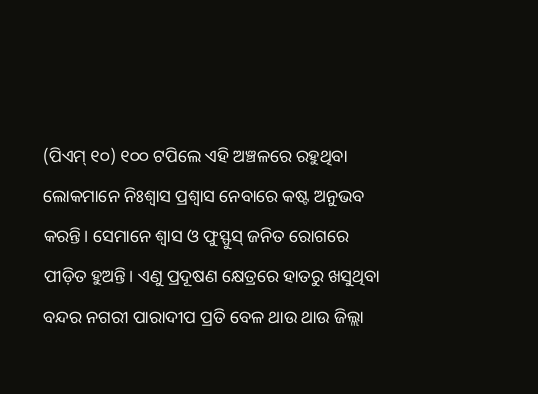(ପିଏମ୍ ୧୦) ୧୦୦ ଟପିଲେ ଏହି ଅଞ୍ଚଳରେ ରହୁଥିବା ଲୋକମାନେ ନିଃଶ୍ବାସ ପ୍ରଶ୍ବାସ ନେବାରେ କଷ୍ଟ ଅନୁଭବ କରନ୍ତି। ସେମାନେ ଶ୍ବାସ ଓ ଫୁସ୍ଫୁସ୍ ଜନିତ ରୋଗରେ ପୀଡ଼ିତ ହୁଅନ୍ତି। ଏଣୁ ପ୍ରଦୂଷଣ କ୍ଷେତ୍ରରେ ହାତରୁ ଖସୁଥିବା ବନ୍ଦର ନଗରୀ ପାରାଦୀପ ପ୍ରତି ବେଳ ଥାଉ ଥାଉ ଜିଲ୍ଲା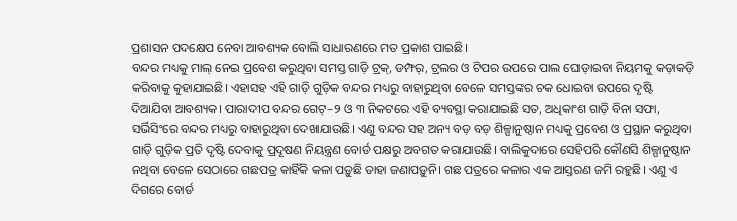ପ୍ରଶାସନ ପଦକ୍ଷେପ ନେବା ଆବଶ୍ୟକ ବୋଲି ସାଧାରଣରେ ମତ ପ୍ରକାଶ ପାଇଛି।
ବନ୍ଦର ମଧ୍ୟକୁ ମାଲ୍ ନେଇ ପ୍ରବେଶ କରୁଥିବା ସମସ୍ତ ଗାଡ଼ି ଟ୍ରକ୍, ଡମ୍ଫର୍, ଟ୍ରଲର ଓ ଟିପର ଉପରେ ପାଲ ଘୋଡ଼ାଇବା ନିୟମକୁ କଡ଼ାକଡ଼ି କରିବାକୁ କୁହାଯାଇଛି। ଏହାସହ ଏହି ଗାଡ଼ି ଗୁଡ଼ିକ ବନ୍ଦର ମଧ୍ୟରୁ ବାହାରୁଥିବା ବେଳେ ସମସ୍ତଙ୍କର ଚକ ଧୋଇବା ଉପରେ ଦୃଷ୍ଟି ଦିଆଯିବା ଆବଶ୍ୟକ। ପାରାଦୀପ ବନ୍ଦର ଗେଟ୍–୨ ଓ ୩ ନିକଟରେ ଏହି ବ୍ୟବସ୍ଥା କରାଯାଇଛି ସତ, ଅଧିକାଂଶ ଗାଡ଼ି ବିନା ସଫା, ସର୍ଭିସିଂରେ ବନ୍ଦର ମଧ୍ୟରୁ ବାହାରୁଥିବା ଦେଖାଯାଉଛି। ଏଣୁ ବନ୍ଦର ସହ ଅନ୍ୟ ବଡ଼ ବଡ଼ ଶିଳ୍ପାନୁଷ୍ଠାନ ମଧ୍ୟକୁ ପ୍ରବେଶ ଓ ପ୍ରସ୍ଥାନ କରୁଥିବା ଗାଡ଼ି ଗୁଡ଼ିକ ପ୍ରତି ଦୃଷ୍ଟି ଦେବାକୁ ପ୍ରଦୂଷଣ ନିୟନ୍ତ୍ରଣ ବୋର୍ଡ ପକ୍ଷରୁ ଅବଗତ କରାଯାଉଛି। ବାଲିକୁଦାରେ ସେହିପରି କୌଣସି ଶିଳ୍ପାନୁଷ୍ଠାନ ନଥିବା ବେଳେ ସେଠାରେ ଗଛପତ୍ର କାହିଁକି କଳା ପଡ଼ୁଛି ତାହା ଜଣାପଡ଼ୁନି। ଗଛ ପତ୍ରରେ କଳାର ଏକ ଆସ୍ତରଣ ଜମି ରହୁଛି। ଏଣୁ ଏ ଦିଗରେ ବୋର୍ଡ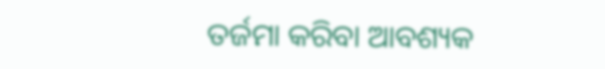ତର୍ଜମା କରିବା ଆବଶ୍ୟକ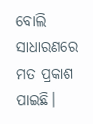ବୋଲି ସାଧାରଣରେ ମତ ପ୍ରକାଶ ପାଇଛି।